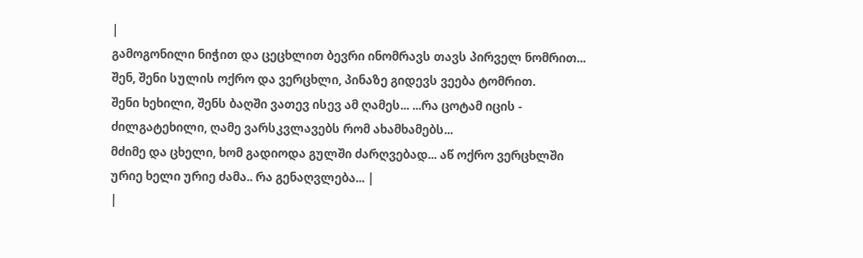|
გამოგონილი ნიჭით და ცეცხლით ბევრი ინომრავს თავს პირველ ნომრით... შენ, შენი სულის ოქრო და ვერცხლი, პინაზე გიდევს ვეება ტომრით.
შენი ხეხილი, შენს ბაღში ვათევ ისევ ამ ღამეს... ...რა ცოტამ იცის - ძილგატეხილი, ღამე ვარსკვლავებს რომ ახამხამებს...
მძიმე და ცხელი, ხომ გადიოდა გულში ძარღვებად... აწ ოქრო ვერცხლში ურიე ხელი ურიე ძამა.. რა გენაღვლება... |
|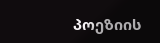პოეზიის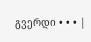გვერდი • • • |